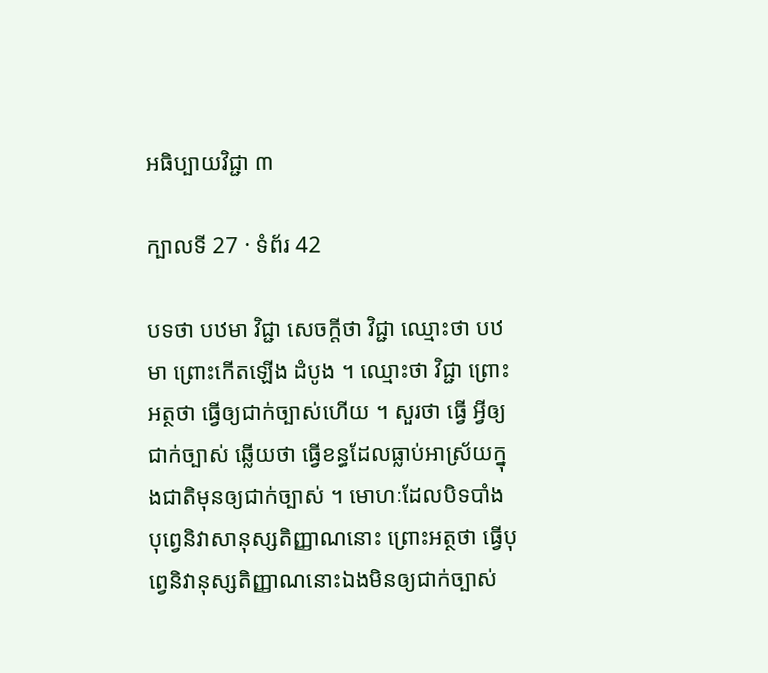អធិប្បាយវិជ្ជា ៣

ក្បាលទី 27 · ទំព័រ 42

បទថា បឋមា វិជ្ជា សេចក្តីថា វិជ្ជា ឈ្មោះថា បឋមា ព្រោះកើតឡើង ដំបូង ។ ឈ្មោះថា វិជ្ជា ព្រោះអត្ថថា ធ្វើឲ្យជាក់ច្បាស់ហើយ ។ សួរថា ធ្វើ អ្វីឲ្យជាក់ច្បាស់ ឆ្លើយថា ធ្វើខន្ធដែលធ្លាប់អាស្រ័យក្នុងជាតិមុនឲ្យជាក់ច្បាស់ ។ មោហៈដែលបិទបាំងបុព្វេនិវាសានុស្សតិញ្ញាណនោះ ព្រោះអត្ថថា ធ្វើបុព្វេនិវានុស្សតិញ្ញាណនោះឯងមិនឲ្យជាក់ច្បាស់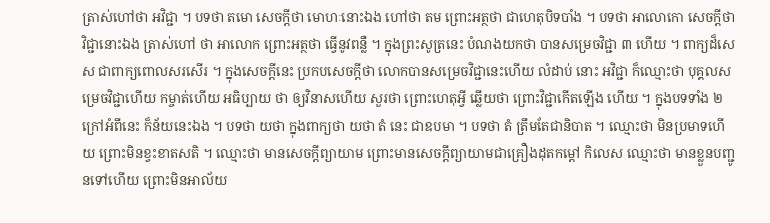ត្រាស់ហៅថា អវិជ្ជា ។ បទថា តមោ សេចក្តីថា មោហៈនោះឯង ហៅថា តម ព្រោះអត្ថថា ជាហេតុបិទបាំង ។ បទថា អាលោកោ សេចក្តីថា វិជ្ជានោះឯង ត្រាស់ហៅ ថា អាលោក ព្រោះអត្ថថា ធ្វើនូវពន្លឺ ។ ក្នុងព្រះសូត្រនេះ បំណងយកថា បានសម្រេចវិជ្ជា ៣ ហើយ ។ ពាក្យដ៏សេស ជាពាក្យពោលសរសើរ ។ ក្នុងសេចក្តីនេះ ប្រកបសេចក្តីថា លោកបានសម្រេចវិជ្ជានេះហើយ លំដាប់ នោះ អវិជ្ជា ក៏ឈ្មោះថា បុគ្គលសម្រេចវិជ្ជាហើយ កម្ចាត់ហើយ អធិប្បាយ ថា ឲ្យវិនាសហើយ សួរថា ព្រោះហេតុអ្វី ឆ្លើយថា ព្រោះវិជ្ជាកើតឡើង ហើយ ។ ក្នុងបទទាំង ២ ក្រៅអំពីនេះ ក៏ន័យនេះឯង ។ បទថា យថា ក្នុងពាក្យថា យថា តំ នេះ ជាឧបមា ។ បទថា តំ ត្រឹមតែជានិបាត ។ ឈ្មោះថា មិនប្រមាទហើយ ព្រោះមិនខ្វះខាតសតិ ។ ឈ្មោះថា មានសេចក្តីព្យាយាម ព្រោះមានសេចក្តីព្យាយាមជាគ្រឿងដុតកម្តៅ កិលេស ឈ្មោះថា មានខ្លួនបញ្ជូនទៅហើយ ព្រោះមិនអាល័យ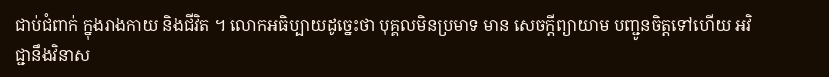ជាប់ជំពាក់ ក្នុងរាងកាយ និងជីវិត ។ លោកអធិប្បាយដូច្នេះថា បុគ្គលមិនប្រមាទ មាន សេចក្តីព្យាយាម បញ្ជូនចិត្តទៅហើយ អវិជ្ជានឹងវិនាស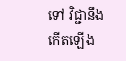ទៅ វិជ្ជានឹងកើតឡើង